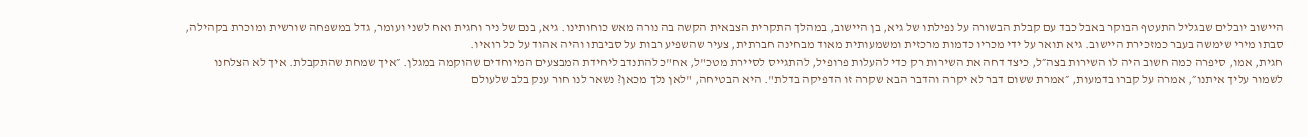היישוב יובלים שבגליל התעטף הבוקר באבל כבד עם קבלת הבשורה על נפילתו של גיא, בן היישוב, במהלך התקרית הצבאית הקשה בה נורה מאש כוחותינו. גיא, בנם של ניר וחגית ואח לשני ועומר, גדל במשפחה שורשית ומוכרת בקהילה, סבתו מירי שימשה בעבר כמזכירת היישוב. גיא תואר על ידי מכריו כדמות מרכזית ומשמעותית מאוד מבחינה חברתית, צעיר שהשפיע רבות על סביבתו והיה אהוד על כל רואיו.
חגית, אמו, סיפרה כמה חשוב היה לו השירות בצה״ל, כיצד דחה את השירות רק כדי להעלות פרופיל, להתגייס לסיירת מטכ"ל, אח"כ להתנדב ליחידת המבצעים המיוחדים שהוקמה במגלן. ״איך שמחת שהתקבלת. איך לא הצלחנו לשמור עליך איתנו״, אמרה על קברו בדמעות, ״אמרת ששום דבר לא יקרה והדבר הבא שקרה זו הדפיקה בדלת". היא הבטיחה, "לאן נלך מכאן? נשאר לנו חור ענק בלב שלעולם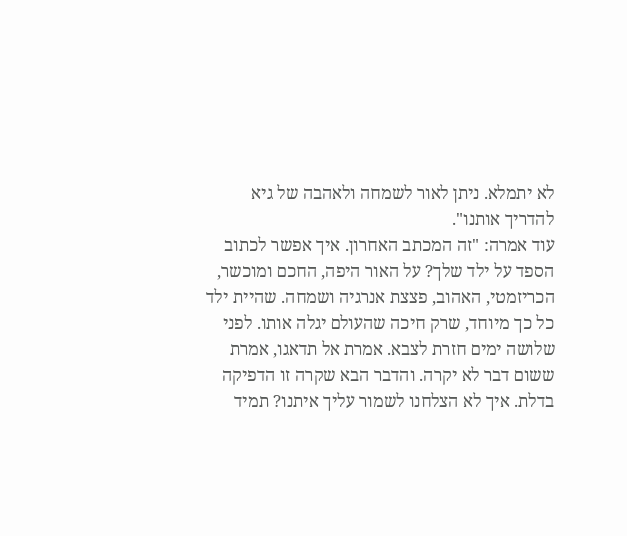לא יתמלא. ניתן לאור לשמחה ולאהבה של גיא להדריך אותנו".
עוד אמרה: "זה המכתב האחרון. איך אפשר לכתוב הספד על ילד שלך? על האור היפה, החכם ומוכשר, הכריזמטי, האהוב, פצצת אנרגיה ושמחה. שהיית ילד כל כך מיוחד, שרק חיכה שהעולם יגלה אותו. לפני שלושה ימים חזרת לצבא. אמרת אל תדאגו, אמרת ששום דבר לא יקרה. והדבר הבא שקרה זו הדפיקה בדלת. איך לא הצלחנו לשמור עליך איתנו? תמיד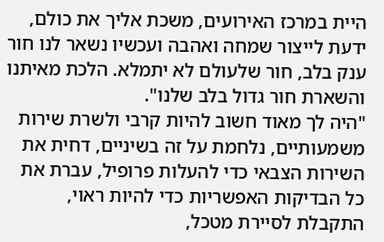היית במרכז האירועים, משכת אליך את כולם, ידעת לייצור שמחה ואהבה ועכשיו נשאר לנו חור ענק בלב, חור שלעולם לא יתמלא. הלכת מאיתנו והשארת חור גדול בלב שלנו".
"היה לך מאוד חשוב להיות קרבי ולשרת שירות משמעותיים, נלחמת על זה בשיניים, דחית את השירות הצבאי כדי להעלות פרופיל, עברת את כל הבדיקות האפשריות כדי להיות ראוי, התקבלת לסיירת מטכל,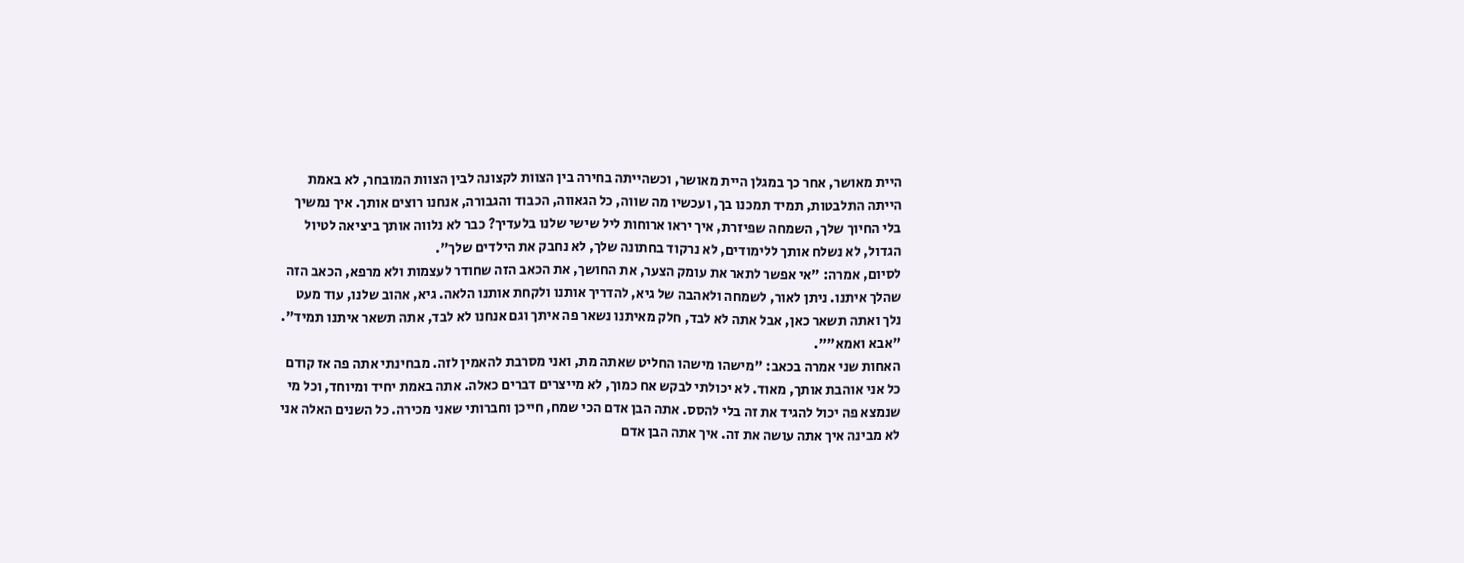היית מאושר, אחר כך במגלן היית מאושר, וכשהייתה בחירה בין הצוות לקצונה לבין הצוות המובחר, לא באמת הייתה התלבטות, תמיד תמכנו בך, ועכשיו מה שווה, כל הגאווה, הכבוד והגבורה, אנחנו רוצים אותך. איך נמשיך בלי החיוך שלך, השמחה שפיזרת, איך יראו ארוחות ליל שישי שלנו בלעדיך? כבר לא נלווה אותך ביציאה לטיול הגדול, לא נשלח אותך ללימודים, לא נרקוד בחתונה שלך, לא נחבק את הילדים שלך".
לסיום, אמרה: "אי אפשר לתאר את עומק הצער, את החושך, את הכאב הזה שחודר לעצמות ולא מרפא, הכאב הזה שהלך איתנו. ניתן לאור, לשמחה ולאהבה של גיא, להדריך אותנו ולקחת אותנו הלאה. גיא, אהוב שלנו, עוד מעט נלך ואתה תשאר כאן, אבל אתה לא לבד, חלק מאיתנו נשאר פה איתך וגם אנחנו לא לבד, אתה תשאר איתנו תמיד". "אבא ואמא"".
האחות שני אמרה בכאב: "מישהו מישהו החליט שאתה מת, ואני מסרבת להאמין לזה. מבחינתי אתה פה אז קודם כל אני אוהבת אותך, מאוד. לא יכולתי לבקש אח כמוך, לא מייצרים דברים כאלה. אתה באמת יחיד ומיוחד, וכל מי שנמצא פה יכול להגיד את זה בלי להסס. אתה הבן אדם הכי שמח, חייכן וחברותי שאני מכירה. כל השנים האלה אני לא מבינה איך אתה עושה את זה. איך אתה הבן אדם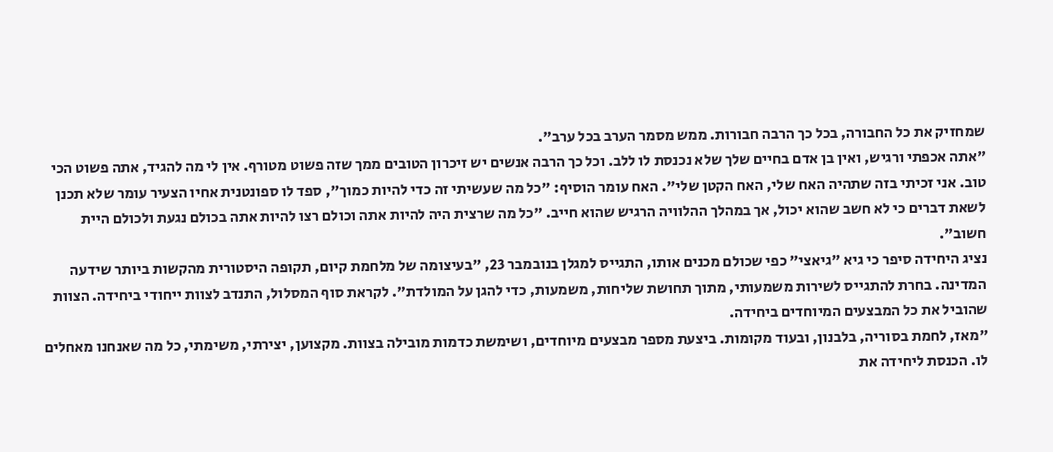שמחזיק את כל החבורה, בכל כך הרבה חבורות. ממש מסמר הערב בכל ערב".
"אתה אכפתי ורגיש, ואין בן אדם בחיים שלך שלא נכנסת לו ללב. וכל כך הרבה אנשים יש זיכרון הטובים ממך שזה פשוט מטורף. אין לי מה להגיד, אתה פשוט הכי טוב. אני זכיתי בזה שתהיה האח שלי, האח הקטן שלי". האח עומר הוסיף: "כל מה שעשיתי זה כדי להיות כמוך", ספד לו ספונטנית אחיו הצעיר עומר שלא תכנן לשאת דברים כי לא חשב שהוא יכול, אך במהלך ההלוויה הרגיש שהוא חייב. "כל מה שרצית היה להיות אתה וכולם רצו להיות אתה בכולם נגעת ולכולם היית חשוב".
נציג היחידה סיפר כי גיא "גיאצי" כפי שכולם מכנים אותו, התגייס למגלן בנובמבר 23, "בעיצומה של מלחמת קיום, תקופה היסטורית מהקשות ביותר שידעה המדינה. בחרת להתגייס לשירות משמעותי, מתוך תחושת שליחות, משמעות, כדי להגן על המולדת". לקראת סוף המסלול, התנדב לצוות ייחודי ביחידה. הצוות שהוביל את כל המבצעים המיוחדים ביחידה.
"מאז, לחמת בסוריה, בלבנון, ובעוד מקומות. ביצעת מספר מבצעים מיוחדים, ושימשת כדמות מובילה בצוות. מקצוען, יצירתי, משימתי, כל מה שאנחנו מאחלים לו. הכנסת ליחידה את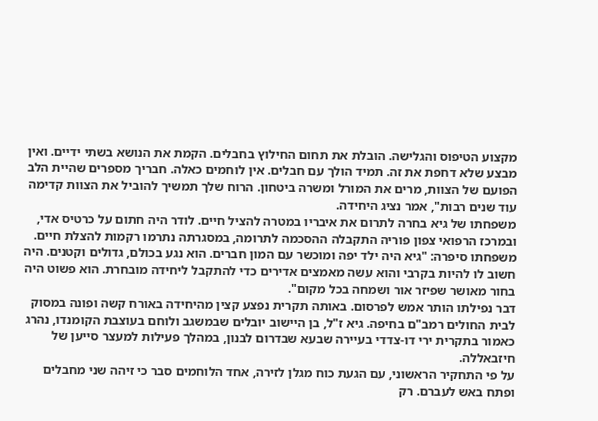מקצוע הטיפוס והגלישה. הובלת את תחום החילוץ בחבלים. הקמת את הנושא בשתי ידיים. ואין מבצע שלא דחפת את זה. תמיד הולך עם חבלים. אין לוחמים כאלה. חבריך מספרים שהיית הלב הפועם של הצוות, מרים את המורל ומשרה ביטחון. הרוח שלך תמשיך להוביל את הצוות קדימה עוד שנים רבות", אמר נציג היחידה.
משפחתו של גיא בחרה לתרום את איבריו במטרה להציל חיים. לודר היה חתום על כרטיס אדי, ובמרכז הרפואי צפון פוריה התקבלה ההסכמה לתרומה, במסגרתה נתרמו רקמות להצלת חיים. משפחתו סיפרה: "גיא היה ילד יפה ומוכשר עם המון חברים. הוא נגע בכולם, גדולים וקטנים. היה חשוב לו להיות בקרבי והוא עשה מאמצים אדירים כדי להתקבל ליחידה מובחרת. הוא פשוט היה בחור מאושר שפיזר אור ושמחה בכל מקום".
דבר נפילתו הותר אמש לפרסום. באותה תקרית נפצע קצין מהיחידה באורח קשה ופונה במסוק לבית החולים רמב"ם בחיפה. גיא ז"ל, בן היישוב יובלים שבמשגב ולוחם בעוצבת הקומנדו, נהרג כאמור בתקרית ירי דו-צדדי בעיירה שבעא שבדרום לבנון, במהלך פעילות למעצר סייען של חיזבאללה.
על פי התחקיר הראשוני, עם הגעת כוח מגלן לזירה, אחד הלוחמים סבר כי זיהה שני מחבלים ופתח באש לעברם. רק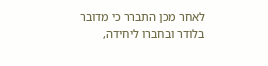לאחר מכן התברר כי מדובר בלודר ובחברו ליחידה,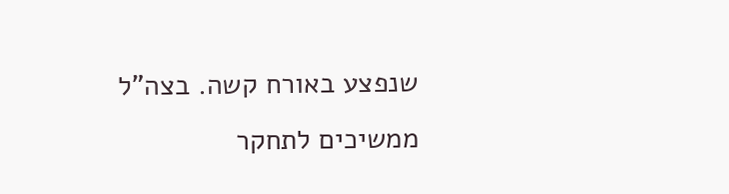שנפצע באורח קשה. בצה"ל ממשיכים לתחקר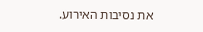את נסיבות האירוע.